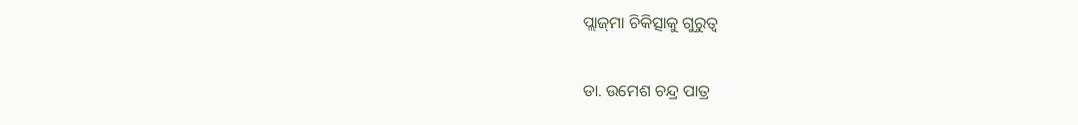ପ୍ଲାଜ୍‌ମା ଚିକିତ୍ସାକୁ ଗୁରୁତ୍ୱ

ଡା. ଉମେଶ ଚନ୍ଦ୍ର ପାତ୍ର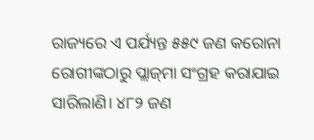ରାଜ୍ୟରେ ଏ ପର୍ଯ୍ୟନ୍ତ ୫୫୯ ଜଣ କରୋନା ରୋଗୀଙ୍କଠାରୁ ପ୍ଲାଜ୍‌ମା ସଂଗ୍ରହ କରାଯାଇ ସାରିଲାଣି। ୪୮୨ ଜଣ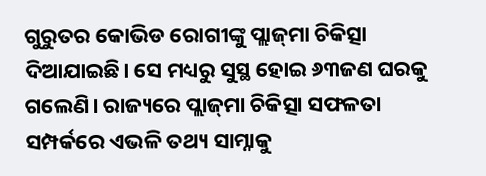ଗୁରୁତର କୋଭିଡ ରୋଗୀଙ୍କୁ ପ୍ଲାଜ୍‌ମା ଚିକିତ୍ସା ଦିଆଯାଇଛି। ସେ ମଧ୍ୟରୁ ସୁସ୍ଥ ହୋଇ ୬୩ଜଣ ଘରକୁ ଗଲେଣି। ରାଜ୍ୟରେ ପ୍ଲାଜ୍‌ମା ଚିକିତ୍ସା ସଫଳତା ସମ୍ପର୍କରେ ଏଭଳି ତଥ୍ୟ ସାମ୍ନାକୁ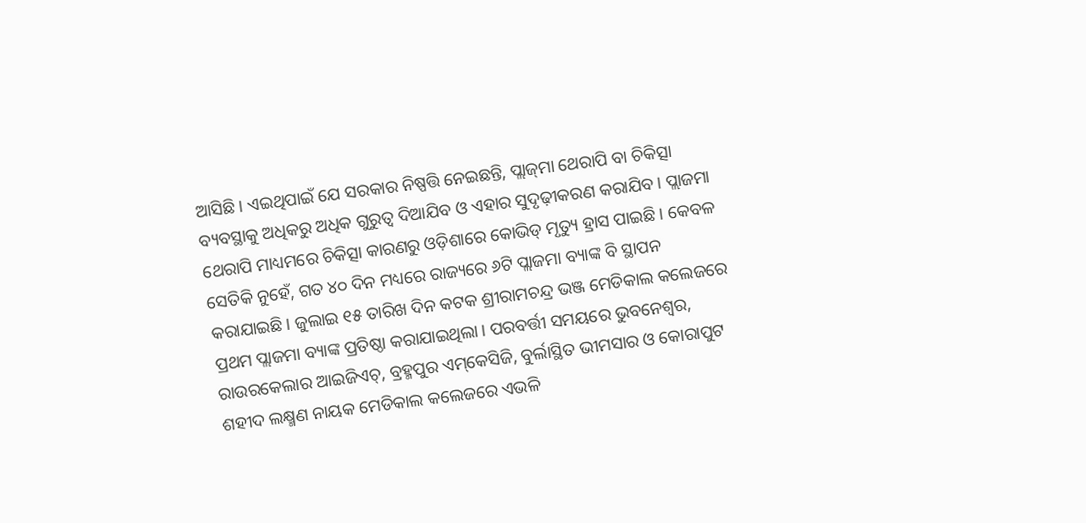ଆସିଛି। ଏଇଥିପାଇଁ ଯେ ସରକାର ନିଷ୍ପତ୍ତି ନେଇଛନ୍ତି, ପ୍ଲାଜ୍‌ମା ଥେରାପି ବା ଚିକିତ୍ସା ବ୍ୟବସ୍ଥାକୁ ଅଧିକରୁ ଅଧିକ ଗୁରୁତ୍ୱ ଦିଆଯିବ ଓ ଏହାର ସୁଦୃଢ଼ୀକରଣ କରାଯିବ। ପ୍ଲାଜମା ଥେରାପି ମାଧ୍ୟମରେ ଚିକିତ୍ସା କାରଣରୁ ଓଡ଼ିଶାରେ କୋଭିଡ୍‌ ମୃତ୍ୟୁ ହ୍ରାସ ପାଇଛି। କେବଳ ସେତିକି ନୁହେଁ, ଗତ ୪୦ ଦିନ ମଧ୍ୟରେ ରାଜ୍ୟରେ ୬ଟି ପ୍ଲାଜମା ବ୍ୟାଙ୍କ ବି ସ୍ଥାପନ କରାଯାଇଛି। ଜୁଲାଇ ୧୫ ତାରିଖ ଦିନ କଟକ ଶ୍ରୀରାମଚନ୍ଦ୍ର ଭଞ୍ଜ ମେଡିକାଲ କଲେଜରେ ପ୍ରଥମ ପ୍ଲାଜମା ବ୍ୟାଙ୍କ ପ୍ରତିଷ୍ଠା କରାଯାଇଥିଲା। ପରବର୍ତ୍ତୀ ସମୟରେ ଭୁବନେଶ୍ୱର, ରାଉରକେଲାର ଆଇଜିଏଚ୍‌, ବ୍ରହ୍ମପୁର ଏମ୍‌କେସିଜି, ବୁର୍ଲାସ୍ଥିତ ଭୀମସାର ଓ କୋରାପୁଟ ଶହୀଦ ଲକ୍ଷ୍ମଣ ନାୟକ ମେଡିକାଲ କଲେଜରେ ଏଭଳି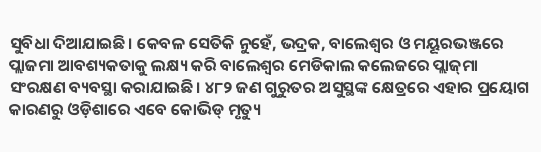ସୁବିଧା ଦିଆଯାଇଛି। କେବଳ ସେତିକି ନୁହେଁ, ଭଦ୍ରକ, ବାଲେଶ୍ୱର ଓ ମୟୂରଭଞ୍ଜରେ ପ୍ଲାଜମା ଆବଶ୍ୟକତାକୁ ଲକ୍ଷ୍ୟ କରି ବାଲେଶ୍ୱର ମେଡିକାଲ କଲେଜରେ ପ୍ଲାଜ୍‌ମା ସଂରକ୍ଷଣ ବ୍ୟବସ୍ଥା କରାଯାଇଛି। ୪୮୨ ଜଣ ଗୁରୁତର ଅସୁସ୍ଥଙ୍କ କ୍ଷେତ୍ରରେ ଏହାର ପ୍ରୟୋଗ କାରଣରୁ ଓଡ଼ିଶାରେ ଏବେ କୋଭିଡ୍‌ ମୃତ୍ୟୁ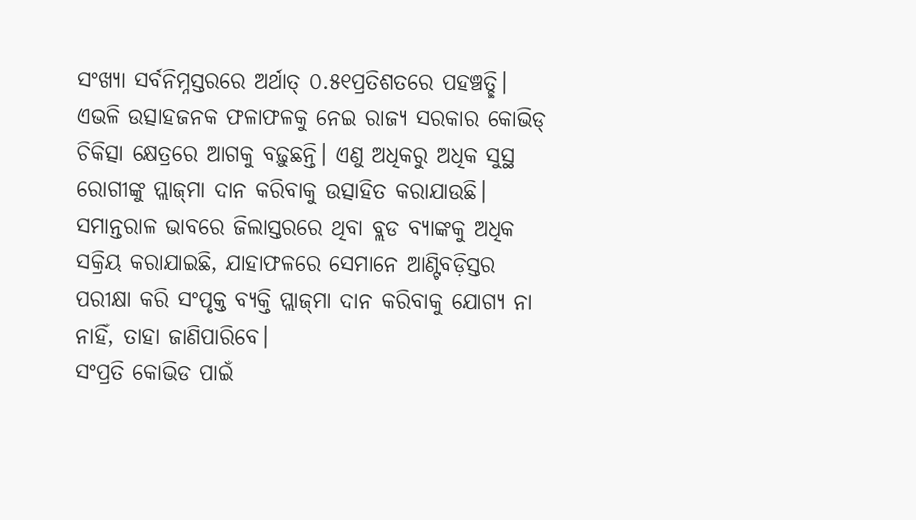ସଂଖ୍ୟା ସର୍ବନିମ୍ନସ୍ତରରେ ଅର୍ଥାତ୍‌ ୦.୫୧ପ୍ରତିଶତରେ ପହଞ୍ଚତ୍ଛି। ଏଭଳି ଉତ୍ସାହଜନକ ଫଳାଫଳକୁ ନେଇ ରାଜ୍ୟ ସରକାର କୋଭିଡ୍‌ ଚିକିତ୍ସା କ୍ଷେତ୍ରରେ ଆଗକୁ ବଢ଼ୁଛନ୍ତି। ଏଣୁ ଅଧିକରୁ ଅଧିକ ସୁସ୍ଥ ରୋଗୀଙ୍କୁ ପ୍ଲାଜ୍‌ମା ଦାନ କରିବାକୁ ଉତ୍ସାହିତ କରାଯାଉଛି। ସମାନ୍ତରାଳ ଭାବରେ ଜିଲାସ୍ତରରେ ଥିବା ବ୍ଲଡ ବ୍ୟାଙ୍କକୁ ଅଧିକ ସକ୍ରିୟ କରାଯାଇଛି, ଯାହାଫଳରେ ସେମାନେ ଆଣ୍ଟିବଡ଼ିସ୍ତର ପରୀକ୍ଷା କରି ସଂପୃକ୍ତ ବ୍ୟକ୍ତି ପ୍ଲାଜ୍‌ମା ଦାନ କରିବାକୁ ଯୋଗ୍ୟ ନା ନାହିଁ, ତାହା ଜାଣିପାରିବେ।
ସଂପ୍ରତି କୋଭିଡ ପାଇଁ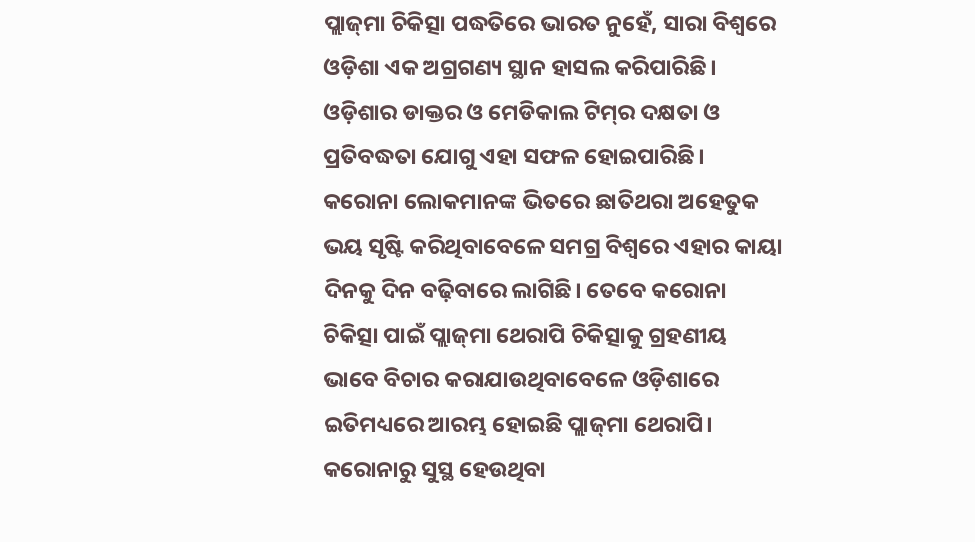ପ୍ଲାଜ୍‌ମା ଚିକିତ୍ସା ପଦ୍ଧତିରେ ଭାରତ ନୁହେଁ, ସାରା ବିଶ୍ୱରେ ଓଡ଼ିଶା ଏକ ଅଗ୍ରଗଣ୍ୟ ସ୍ଥାନ ହାସଲ କରିପାରିଛି। ଓଡ଼ିଶାର ଡାକ୍ତର ଓ ମେଡିକାଲ ଟିମ୍‌ର ଦକ୍ଷତା ଓ ପ୍ରତିବଦ୍ଧତା ଯୋଗୁ ଏହା ସଫଳ ହୋଇପାରିଛି। କରୋନା ଲୋକମାନଙ୍କ ଭିତରେ ଛାତିଥରା ଅହେତୁକ ଭୟ ସୃଷ୍ଟି କରିଥିବାବେଳେ ସମଗ୍ର ବିଶ୍ୱରେ ଏହାର କାୟା ଦିନକୁ ଦିନ ବଢ଼ିବାରେ ଲାଗିଛି। ତେବେ କରୋନା ଚିକିତ୍ସା ପାଇଁ ପ୍ଲାଜ୍‌ମା ଥେରାପି ଚିକିତ୍ସାକୁ ଗ୍ରହଣୀୟ ଭାବେ ବିଚାର କରାଯାଉଥିବାବେଳେ ଓଡ଼ିଶାରେ ଇତିମଧ୍ୟରେ ଆରମ୍ଭ ହୋଇଛି ପ୍ଲାଜ୍‌ମା ଥେରାପି। କରୋନାରୁ ସୁସ୍ଥ ହେଉଥିବା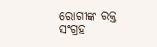ରୋଗୀଙ୍କ ରକ୍ତ ସଂଗ୍ରହ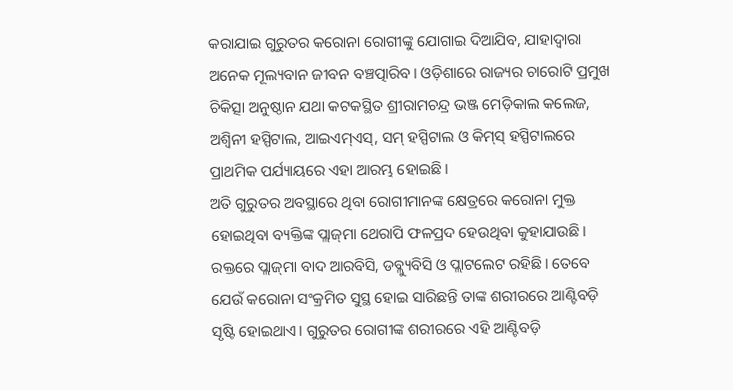କରାଯାଇ ଗୁରୁତର କରୋନା ରୋଗୀଙ୍କୁ ଯୋଗାଇ ଦିଆଯିବ, ଯାହାଦ୍ୱାରା ଅନେକ ମୂଲ୍ୟବାନ ଜୀବନ ବଞ୍ଚତ୍ପାରିବ। ଓଡ଼ିଶାରେ ରାଜ୍ୟର ଚାରୋଟି ପ୍ରମୁଖ ଚିକିତ୍ସା ଅନୁଷ୍ଠାନ ଯଥା କଟକସ୍ଥିତ ଶ୍ରୀରାମଚନ୍ଦ୍ର ଭଞ୍ଜ ମେଡ଼ିକାଲ କଲେଜ, ଅଶ୍ୱିନୀ ହସ୍ପିଟାଲ, ଆଇଏମ୍‌ଏସ୍‌, ସମ୍‌ ହସ୍ପିଟାଲ ଓ କିମ୍‌ସ୍‌ ହସ୍ପିଟାଲରେ ପ୍ରାଥମିକ ପର୍ଯ୍ୟାୟରେ ଏହା ଆରମ୍ଭ ହୋଇଛି।
ଅତି ଗୁରୁତର ଅବସ୍ଥାରେ ଥିବା ରୋଗୀମାନଙ୍କ କ୍ଷେତ୍ରରେ କରୋନା ମୁକ୍ତ ହୋଇଥିବା ବ୍ୟକ୍ତିଙ୍କ ପ୍ଲାଜ୍‌ମା ଥେରାପି ଫଳପ୍ରଦ ହେଉଥିବା କୁହାଯାଉଛି। ରକ୍ତରେ ପ୍ଲାଜ୍‌ମା ବାଦ ଆରବିସି, ଡବ୍ଲ୍ୟୁବିସି ଓ ପ୍ଲାଟଲେଟ ରହିଛି। ତେବେ ଯେଉଁ କରୋନା ସଂକ୍ରମିତ ସୁସ୍ଥ ହୋଇ ସାରିଛନ୍ତି ତାଙ୍କ ଶରୀରରେ ଆଣ୍ଟିବଡ଼ି ସୃଷ୍ଟି ହୋଇଥାଏ। ଗୁରୁତର ରୋଗୀଙ୍କ ଶରୀରରେ ଏହି ଆଣ୍ଟିବଡ଼ି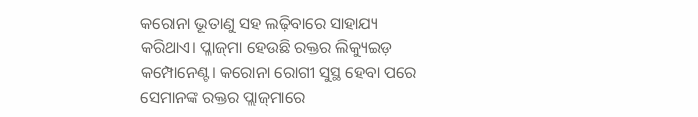କରୋନା ଭୂତାଣୁ ସହ ଲଢ଼ିବାରେ ସାହାଯ୍ୟ କରିଥାଏ। ପ୍ଳାଜ୍‌ମା ହେଉଛି ରକ୍ତର ଲିକ୍ୟୁଇଡ଼ କମ୍ପୋନେଣ୍ଟ। କରୋନା ରୋଗୀ ସୁସ୍ଥ ହେବା ପରେ ସେମାନଙ୍କ ରକ୍ତର ପ୍ଲାଜ୍‌ମାରେ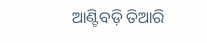ଆଣ୍ଟିବଡ଼ି ତିଆରି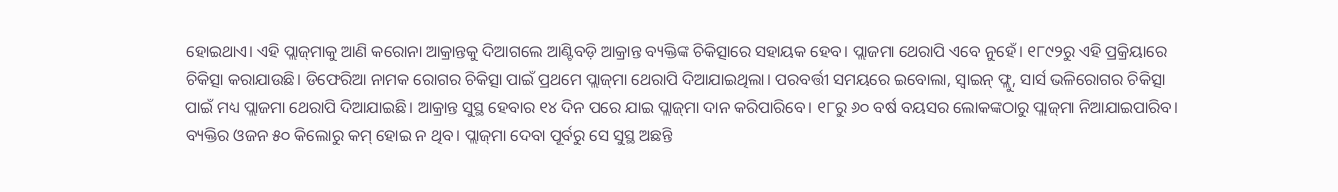ହୋଇଥାଏ। ଏହି ପ୍ଲାଜ୍‌ମାକୁ ଆଣି କରୋନା ଆକ୍ରାନ୍ତକୁ ଦିଆଗଲେ ଆଣ୍ଟିବଡ଼ି ଆକ୍ରାନ୍ତ ବ୍ୟକ୍ତିଙ୍କ ଚିକିତ୍ସାରେ ସହାୟକ ହେବ। ପ୍ଲାଜମା ଥେରାପି ଏବେ ନୁହେଁ। ୧୮୯୨ରୁ ଏହି ପ୍ରକ୍ରିୟାରେ ଚିକିତ୍ସା କରାଯାଉଛି। ଡିଫେରିଆ ନାମକ ରୋଗର ଚିକିତ୍ସା ପାଇଁ ପ୍ରଥମେ ପ୍ଲାଜ୍‌ମା ଥେରାପି ଦିଆଯାଇଥିଲା। ପରବର୍ତ୍ତୀ ସମୟରେ ଇବୋଲା, ସ୍ବାଇନ୍‌ ଫ୍ଲୁ, ସାର୍ସ ଭଳିରୋଗର ଚିକିତ୍ସା ପାଇଁ ମଧ୍ୟ ପ୍ଲାଜମା ଥେରାପି ଦିଆଯାଇଛି। ଆକ୍ରାନ୍ତ ସୁସ୍ଥ ହେବାର ୧୪ ଦିନ ପରେ ଯାଇ ପ୍ଲାଜ୍‌ମା ଦାନ କରିପାରିବେ। ୧୮ରୁ ୬୦ ବର୍ଷ ବୟସର ଲୋକଙ୍କଠାରୁ ପ୍ଲାଜ୍‌ମା ନିଆଯାଇପାରିବ। ବ୍ୟକ୍ତିର ଓଜନ ୫୦ କିଲୋରୁ କମ୍‌ ହୋଇ ନ ଥିବ। ପ୍ଲାଜ୍‌ମା ଦେବା ପୂର୍ବରୁ ସେ ସୁସ୍ଥ ଅଛନ୍ତି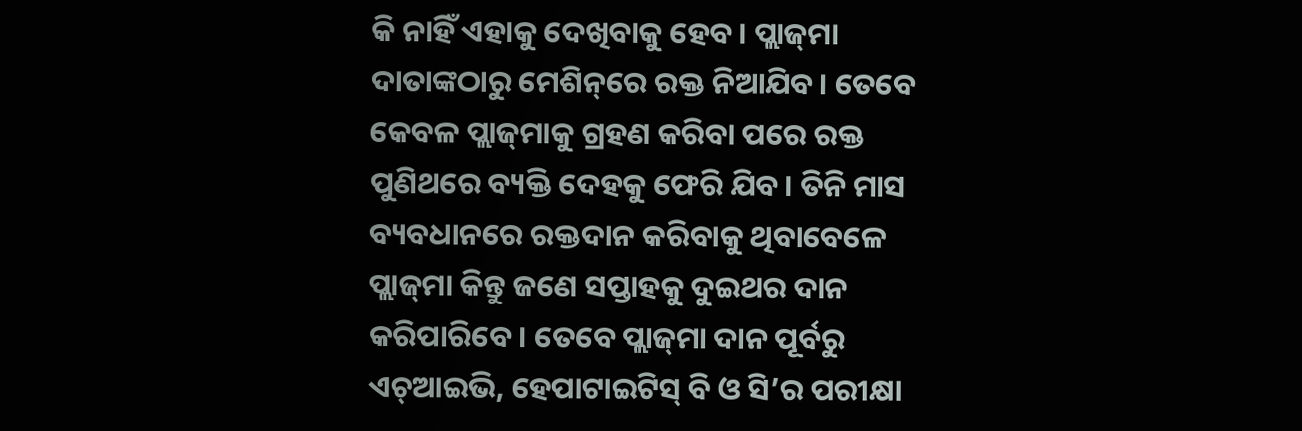କି ନାହିଁ ଏହାକୁ ଦେଖିବାକୁ ହେବ। ପ୍ଲାଜ୍‌ମା ଦାତାଙ୍କଠାରୁ ମେଶିନ୍‌ରେ ରକ୍ତ ନିଆଯିବ। ତେବେ କେବଳ ପ୍ଲାଜ୍‌ମାକୁ ଗ୍ରହଣ କରିବା ପରେ ରକ୍ତ ପୁଣିଥରେ ବ୍ୟକ୍ତି ଦେହକୁ ଫେରି ଯିବ। ତିନି ମାସ ବ୍ୟବଧାନରେ ରକ୍ତଦାନ କରିବାକୁ ଥିବାବେଳେ ପ୍ଲାଜ୍‌ମା କିନ୍ତୁ ଜଣେ ସପ୍ତାହକୁ ଦୁଇଥର ଦାନ କରିପାରିବେ। ତେବେ ପ୍ଲାଜ୍‌ମା ଦାନ ପୂର୍ବରୁ ଏଚ୍‌ଆଇଭି, ହେପାଟାଇଟିସ୍‌ ବି ଓ ସି’ର ପରୀକ୍ଷା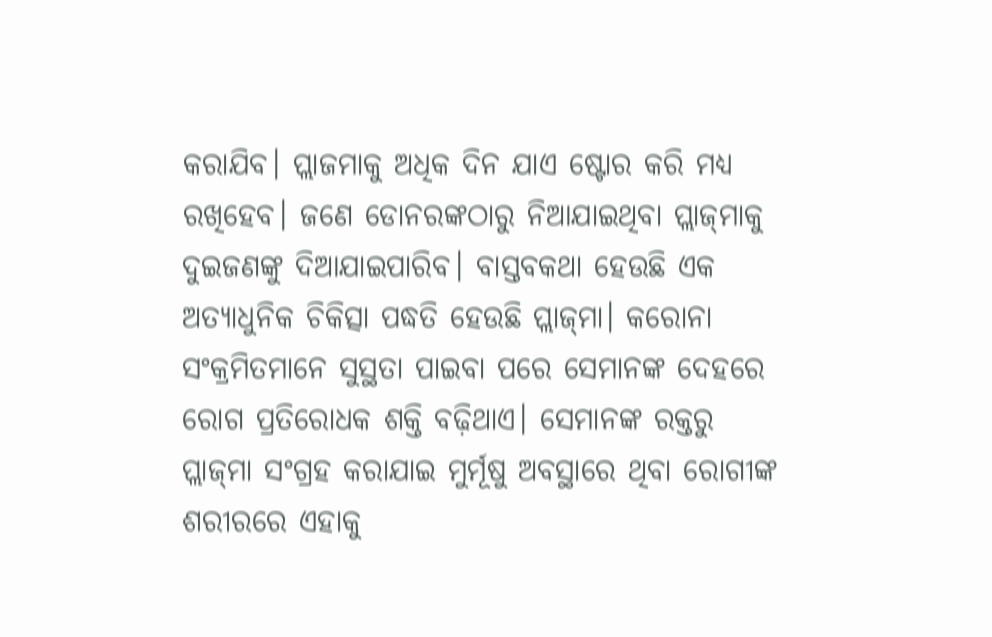କରାଯିବ। ପ୍ଲାଜମାକୁ ଅଧିକ ଦିନ ଯାଏ ଷ୍ଟୋର କରି ମଧ୍ୟ ରଖିହେବ। ଜଣେ ଡୋନରଙ୍କଠାରୁ ନିଆଯାଇଥିବା ପ୍ଲାଜ୍‌ମାକୁ ଦୁଇଜଣଙ୍କୁ ଦିଆଯାଇପାରିବ। ବାସ୍ତବକଥା ହେଉଛି ଏକ ଅତ୍ୟାଧୁନିକ ଚିକିତ୍ସା ପଦ୍ଧତି ହେଉଛି ପ୍ଲାଜ୍‌ମା। କରୋନା ସଂକ୍ରମିତମାନେ ସୁସ୍ଥତା ପାଇବା ପରେ ସେମାନଙ୍କ ଦେହରେ ରୋଗ ପ୍ରତିରୋଧକ ଶକ୍ତି ବଢ଼ିଥାଏ। ସେମାନଙ୍କ ରକ୍ତରୁ ପ୍ଲାଜ୍‌ମା ସଂଗ୍ରହ କରାଯାଇ ମୁର୍ମୂଷୁ ଅବସ୍ଥାରେ ଥିବା ରୋଗୀଙ୍କ ଶରୀରରେ ଏହାକୁ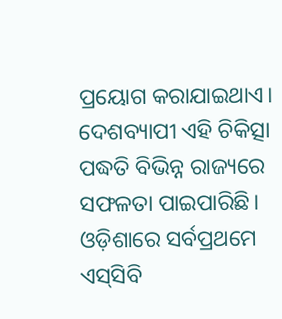ପ୍ରୟୋଗ କରାଯାଇଥାଏ। ଦେଶବ୍ୟାପୀ ଏହି ଚିକିତ୍ସା ପଦ୍ଧତି ବିଭିନ୍ନ ରାଜ୍ୟରେ ସଫଳତା ପାଇପାରିଛି।
ଓଡ଼ିଶାରେ ସର୍ବପ୍ରଥମେ ଏସ୍‌ସିବି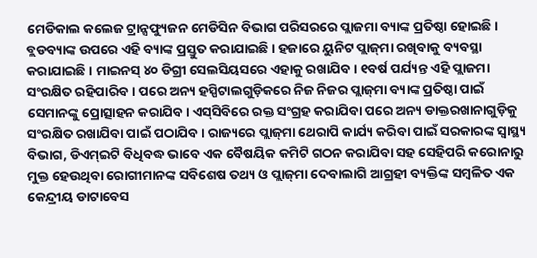ମେଡିକାଲ କଲେଜ ଟ୍ରାନ୍ସଫ୍ୟୁଜନ ମେଡିସିନ ବିଭାଗ ପରିସରରେ ପ୍ଲାଜମା ବ୍ୟାଙ୍କ ପ୍ରତିଷ୍ଠା ହୋଇଛି। ବ୍ଲଡବ୍ୟାଙ୍କ ଉପରେ ଏହି ବ୍ୟାଙ୍କ ପ୍ରସ୍ତୁତ କରାଯାଇଛି। ହଜାରେ ୟୁନିଟ ପ୍ଲାଜ୍‌ମା ରଖିବାକୁ ବ୍ୟବସ୍ଥା କରାଯାଇଛି। ମାଇନସ୍‌ ୪୦ ଡିଗ୍ରୀ ସେଲସିୟସରେ ଏହାକୁ ରଖାଯିବ। ୧ବର୍ଷ ପର୍ଯ୍ୟନ୍ତ ଏହି ପ୍ଲାଜମା ସଂରକ୍ଷିତ ରହିପାରିବ। ପରେ ଅନ୍ୟ ହସ୍ପିଟାଲଗୁଡ଼ିକରେ ନିଜ ନିଜର ପ୍ଲାଜ୍‌ମା ବ୍ୟାଙ୍କ ପ୍ରତିଷ୍ଠା ପାଇଁ ସେମାନଙ୍କୁ ପ୍ରୋତ୍ସାହନ କରାଯିବ। ଏସ୍‌ସିବିରେ ରକ୍ତ ସଂଗ୍ରହ କରାଯିବା ପରେ ଅନ୍ୟ ଡାକ୍ତରଖାନାଗୁଡ଼ିକୁ ସଂରକ୍ଷିତ ରଖାଯିବା ପାଇଁ ପଠାଯିବ। ରାଜ୍ୟରେ ପ୍ଲାଜ୍‌ମା ଥେରାପି କାର୍ଯ୍ୟ କରିବା ପାଇଁ ସରକାରଙ୍କ ସ୍ବାସ୍ଥ୍ୟ ବିଭାଗ, ଡିଏମ୍‌ଇଟି ବିଧିବଦ୍ଧ ଭାବେ ଏକ ବୈଷୟିକ କମିଟି ଗଠନ କରାଯିବା ସହ ସେହିପରି କରୋନାରୁ ମୁକ୍ତ ହେଉଥିବା ରୋଗୀମାନଙ୍କ ସବିଶେଷ ତଥ୍ୟ ଓ ପ୍ଲାଜ୍‌ମା ଦେବାଲାଗି ଆଗ୍ରହୀ ବ୍ୟକ୍ତିଙ୍କ ସମ୍ବଳିତ ଏକ କେନ୍ଦ୍ରୀୟ ଡାଟାବେସ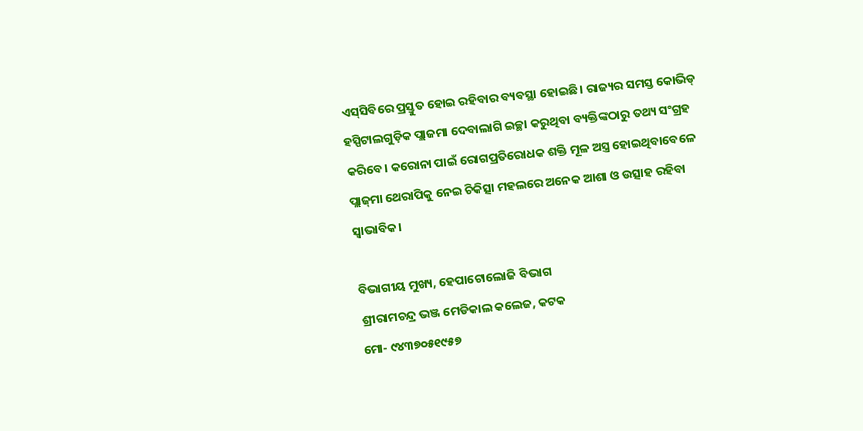ଏସ୍‌ସିବିରେ ପ୍ରସ୍ତୁତ ହୋଇ ରହିବାର ବ୍ୟବସ୍ଥା ହୋଇଛି। ରାଜ୍ୟର ସମସ୍ତ କୋଭିଡ୍‌ ହସ୍ପିଟାଲଗୁଡ଼ିକ ପ୍ଲାଜମା ଦେବାଲାଗି ଇଚ୍ଛା କରୁଥିବା ବ୍ୟକ୍ତିଙ୍କଠାରୁ ତଥ୍ୟ ସଂଗ୍ରହ କରିବେ। କରୋନା ପାଇଁ ରୋଗପ୍ରତିରୋଧକ ଶକ୍ତି ମୂଳ ଅସ୍ତ୍ର ହୋଇଥିବାବେଳେ ପ୍ଲାଜ୍‌ମା ଥେରାପିକୁ ନେଇ ଚିକିତ୍ସା ମହଲରେ ଅନେକ ଆଶା ଓ ଉତ୍ସାହ ରହିବା ସ୍ବାଭାବିକ।

ବିଭାଗୀୟ ମୁଖ୍ୟ, ହେପାଟୋଲୋଜି ବିଭାଗ
ଶ୍ରୀରାମଚନ୍ଦ୍ର ଭଞ୍ଜ ମେଡିକାଲ କଲେଜ, କଟକ
ମୋ- ୯୪୩୭୦୫୧୯୫୭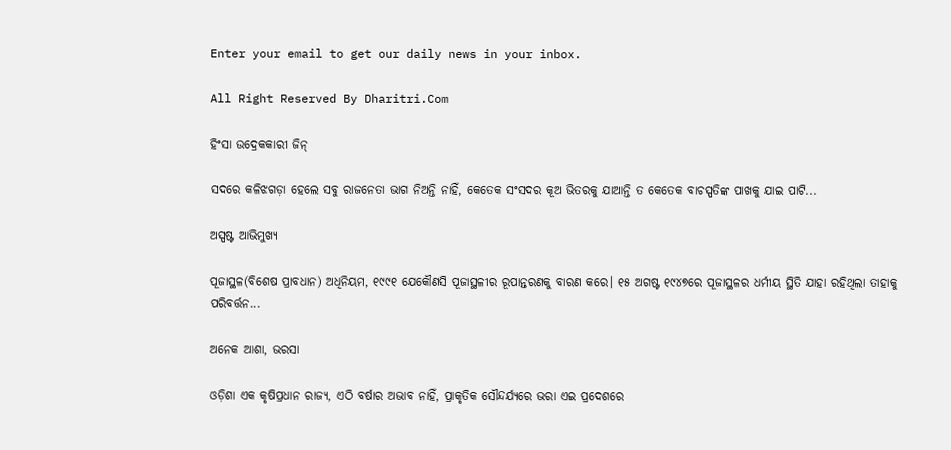Enter your email to get our daily news in your inbox.

All Right Reserved By Dharitri.Com

ହିଂସା ଉଦ୍ରେକକାରୀ ଜିନ୍‌

ସଦରେ କଳିଝଗଡ଼ା ହେଲେ ସବୁ ରାଜନେତା ଭାଗ ନିଅନ୍ତି ନାହିଁ, କେତେକ ସଂସଦର କୂଅ ଭିତରକୁ ଯାଆନ୍ତି ତ କେତେକ ବାଚସ୍ପତିଙ୍କ ପାଖକୁ ଯାଇ ପାଟି...

ଅସ୍ପଷ୍ଟ ଆଭିମୁଖ୍ୟ

ପୂଜାସ୍ଥଳ(ବିଶେଷ ପ୍ରାବଧାନ) ଅଧିନିୟମ, ୧୯୯୧ ଯେକୌଣସି ପୂଜାସ୍ଥଳୀର ରୂପାନ୍ତରଣକୁ ବାରଣ କରେ। ୧୫ ଅଗଷ୍ଟ ୧୯୪୭ରେ ପୂଜାସ୍ଥଳର ଧର୍ମୀୟ ସ୍ଥିତି ଯାହା ରହିଥିଲା ତାହାକୁ ପରିବର୍ତ୍ତନ...

ଅନେକ ଆଶା, ଭରସା

ଓଡ଼ିଶା ଏକ କୃଷିପ୍ରଧାନ ରାଜ୍ୟ, ଏଠି ବର୍ଷାର ଅଭାବ ନାହିଁ, ପ୍ରାକୃତିକ ସୌନ୍ଦର୍ଯ୍ୟରେ ଭରା ଏଇ ପ୍ରଦେଶରେ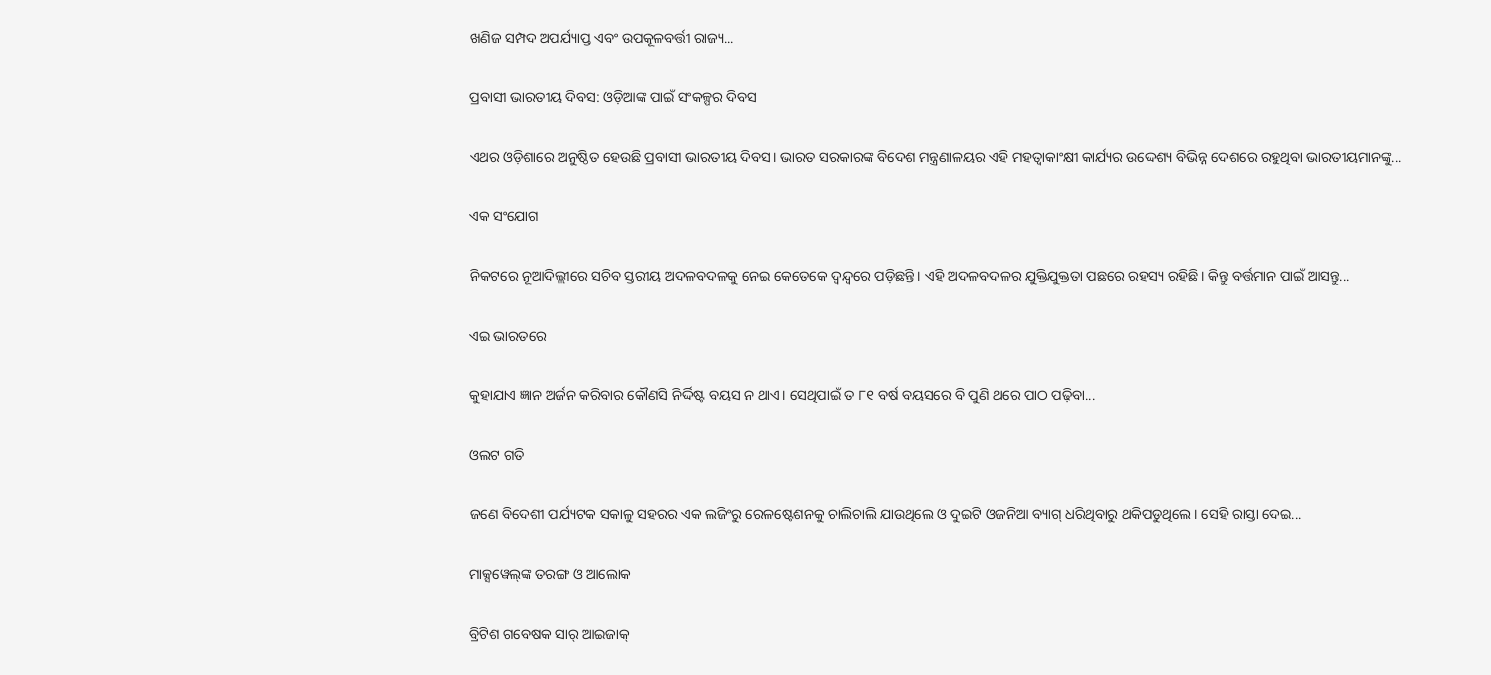ଖଣିଜ ସମ୍ପଦ ଅପର୍ଯ୍ୟାପ୍ତ ଏବଂ ଉପକୂଳବର୍ତ୍ତୀ ରାଜ୍ୟ...

ପ୍ରବାସୀ ଭାରତୀୟ ଦିବସ: ଓଡ଼ିଆଙ୍କ ପାଇଁ ସଂକଳ୍ପର ଦିବସ

ଏଥର ଓଡ଼ିଶାରେ ଅନୁଷ୍ଠିତ ହେଉଛି ପ୍ରବାସୀ ଭାରତୀୟ ଦିବସ। ଭାରତ ସରକାରଙ୍କ ବିଦେଶ ମନ୍ତ୍ରଣାଳୟର ଏହି ମହତ୍ୱାକାଂକ୍ଷୀ କାର୍ଯ୍ୟର ଉଦ୍ଦେଶ୍ୟ ବିଭିନ୍ନ ଦେଶରେ ରହୁଥିବା ଭାରତୀୟମାନଙ୍କୁ...

ଏକ ସଂଯୋଗ

ନିକଟରେ ନୂଆଦିଲ୍ଲୀରେ ସଚିବ ସ୍ତରୀୟ ଅଦଳବଦଳକୁ ନେଇ କେତେକେ ଦ୍ୱନ୍ଦ୍ୱରେ ପଡ଼ିଛନ୍ତି। ଏହି ଅଦଳବଦଳର ଯୁକ୍ତିଯୁକ୍ତତା ପଛରେ ରହସ୍ୟ ରହିଛି। କିନ୍ତୁ ବର୍ତ୍ତମାନ ପାଇଁ ଆସନ୍ତୁ...

ଏଇ ଭାରତରେ

କୁହାଯାଏ ଜ୍ଞାନ ଅର୍ଜନ କରିବାର କୌଣସି ନିର୍ଦ୍ଦିଷ୍ଟ ବୟସ ନ ଥାଏ। ସେଥିପାଇଁ ତ ୮୧ ବର୍ଷ ବୟସରେ ବି ପୁଣି ଥରେ ପାଠ ପଢ଼ିବା...

ଓଲଟ ଗତି

ଜଣେ ବିଦେଶୀ ପର୍ଯ୍ୟଟକ ସକାଳୁ ସହରର ଏକ ଲଜିଂରୁ ରେଳଷ୍ଟେଶନକୁ ଚାଲିଚାଲି ଯାଉଥିଲେ ଓ ଦୁଇଟି ଓଜନିଆ ବ୍ୟାଗ୍‌ ଧରିଥିବାରୁ ଥକିପଡୁଥିଲେ। ସେହି ରାସ୍ତା ଦେଇ...

ମାକ୍ସୱେଲ୍‌ଙ୍କ ତରଙ୍ଗ ଓ ଆଲୋକ

ବ୍ରିଟିଶ ଗବେଷକ ସାର୍‌ ଆଇଜାକ୍‌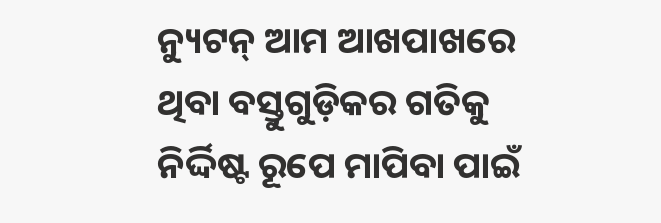ନ୍ୟୁଟନ୍‌ ଆମ ଆଖପାଖରେ ଥିବା ବସ୍ତୁଗୁଡ଼ିକର ଗତିକୁ ନିର୍ଦ୍ଦିଷ୍ଟ ରୂପେ ମାପିବା ପାଇଁ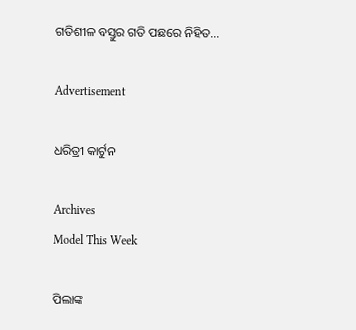ଗତିଶୀଳ ବସ୍ତୁର ଗତି ପଛରେ ନିହିତ...

Advertisement

ଧରିତ୍ରୀ କାର୍ଟୁନ

Archives
Model This Week

ପିଲାଙ୍କ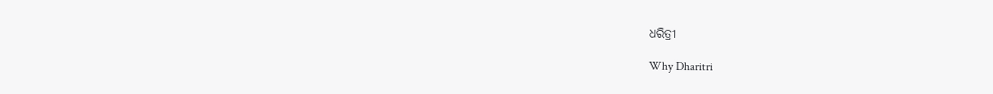ଧରିତ୍ରୀ

Why Dharitri